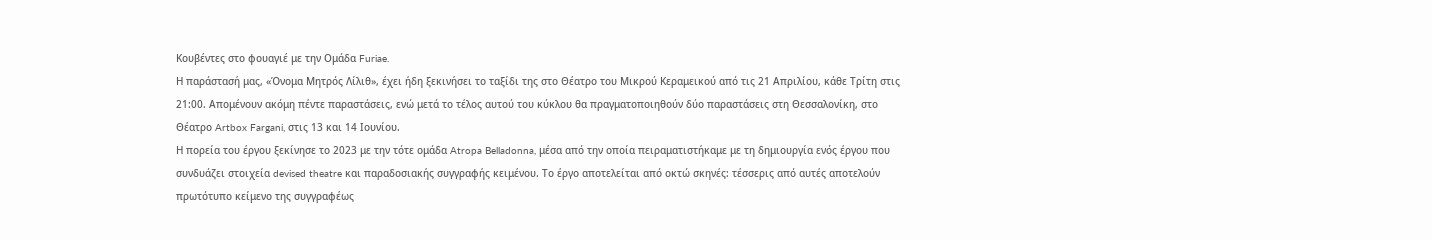Κουβέντες στο φουαγιέ με την Ομάδα Furiae.
Η παράστασή μας, «Όνομα Μητρός Λίλιθ», έχει ήδη ξεκινήσει το ταξίδι της στο Θέατρο του Μικρού Κεραμεικού από τις 21 Απριλίου, κάθε Τρίτη στις 21:00. Απομένουν ακόμη πέντε παραστάσεις, ενώ μετά το τέλος αυτού του κύκλου θα πραγματοποιηθούν δύο παραστάσεις στη Θεσσαλονίκη, στο Θέατρο Artbox Fargani, στις 13 και 14 Ιουνίου.
Η πορεία του έργου ξεκίνησε το 2023 με την τότε ομάδα Atropa Belladonna, μέσα από την οποία πειραματιστήκαμε με τη δημιουργία ενός έργου που συνδυάζει στοιχεία devised theatre και παραδοσιακής συγγραφής κειμένου. Το έργο αποτελείται από οκτώ σκηνές: τέσσερις από αυτές αποτελούν πρωτότυπο κείμενο της συγγραφέως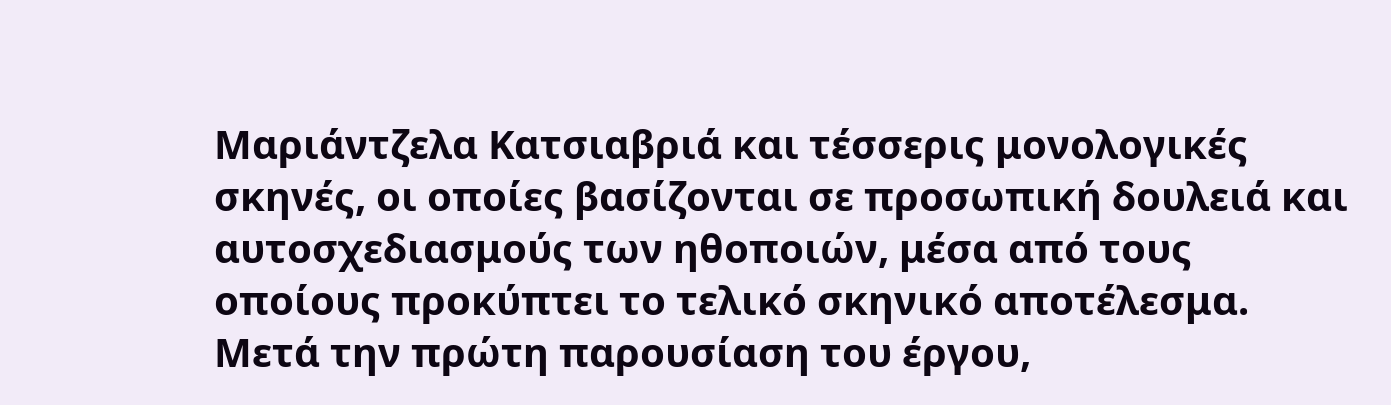Μαριάντζελα Κατσιαβριά και τέσσερις μονολογικές σκηνές, οι οποίες βασίζονται σε προσωπική δουλειά και αυτοσχεδιασμούς των ηθοποιών, μέσα από τους οποίους προκύπτει το τελικό σκηνικό αποτέλεσμα.
Μετά την πρώτη παρουσίαση του έργου,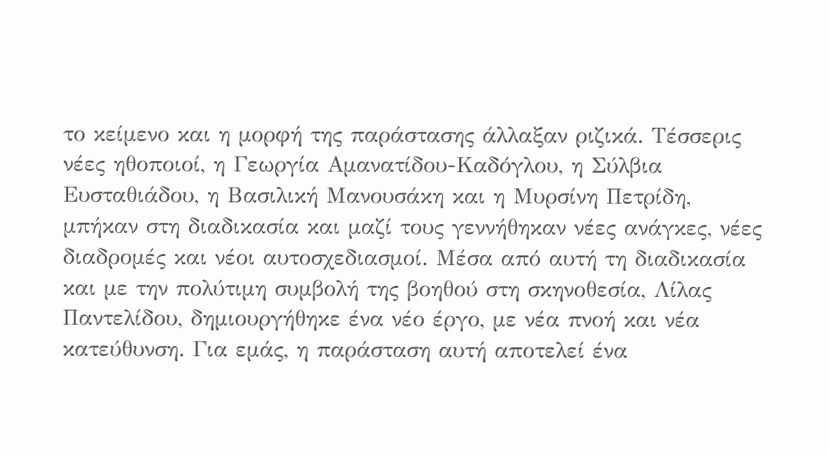το κείμενο και η μορφή της παράστασης άλλαξαν ριζικά. Τέσσερις νέες ηθοποιοί, η Γεωργία Αμανατίδου-Καδόγλου, η Σύλβια Ευσταθιάδου, η Βασιλική Μανουσάκη και η Μυρσίνη Πετρίδη, μπήκαν στη διαδικασία και μαζί τους γεννήθηκαν νέες ανάγκες, νέες διαδρομές και νέοι αυτοσχεδιασμοί. Μέσα από αυτή τη διαδικασία και με την πολύτιμη συμβολή της βοηθού στη σκηνοθεσία, Λίλας Παντελίδου, δημιουργήθηκε ένα νέο έργο, με νέα πνοή και νέα κατεύθυνση. Για εμάς, η παράσταση αυτή αποτελεί ένα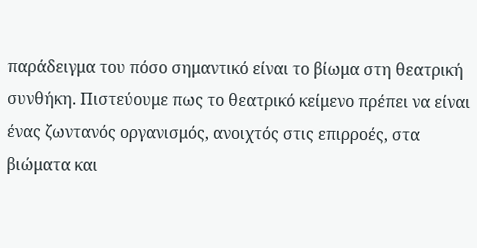παράδειγμα του πόσο σημαντικό είναι το βίωμα στη θεατρική συνθήκη. Πιστεύουμε πως το θεατρικό κείμενο πρέπει να είναι ένας ζωντανός οργανισμός, ανοιχτός στις επιρροές, στα βιώματα και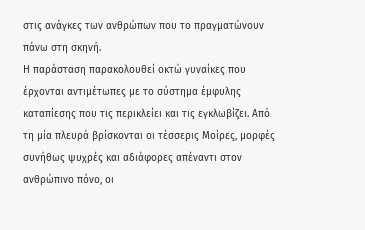στις ανάγκες των ανθρώπων που το πραγματώνουν πάνω στη σκηνή.
Η παράσταση παρακολουθεί οκτώ γυναίκες που έρχονται αντιμέτωπες με το σύστημα έμφυλης καταπίεσης που τις περικλείει και τις εγκλωβίζει. Από τη μία πλευρά βρίσκονται οι τέσσερις Μοίρες, μορφές συνήθως ψυχρές και αδιάφορες απέναντι στον ανθρώπινο πόνο, οι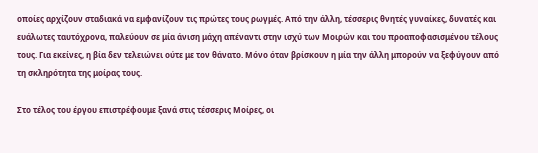οποίες αρχίζουν σταδιακά να εμφανίζουν τις πρώτες τους ρωγμές. Από την άλλη, τέσσερις θνητές γυναίκες, δυνατές και ευάλωτες ταυτόχρονα, παλεύουν σε μία άνιση μάχη απέναντι στην ισχύ των Μοιρών και του προαποφασισμένου τέλους τους. Για εκείνες, η βία δεν τελειώνει ούτε με τον θάνατο. Μόνο όταν βρίσκουν η μία την άλλη μπορούν να ξεφύγουν από τη σκληρότητα της μοίρας τους.

Στο τέλος του έργου επιστρέφουμε ξανά στις τέσσερις Μοίρες, οι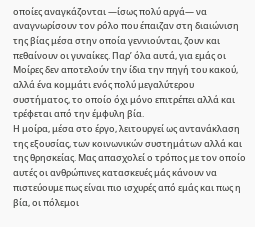οποίες αναγκάζονται —ίσως πολύ αργά— να αναγνωρίσουν τον ρόλο που έπαιζαν στη διαιώνιση της βίας μέσα στην οποία γεννιούνται, ζουν και πεθαίνουν οι γυναίκες. Παρ’ όλα αυτά, για εμάς οι Μοίρες δεν αποτελούν την ίδια την πηγή του κακού, αλλά ένα κομμάτι ενός πολύ μεγαλύτερου συστήματος, το οποίο όχι μόνο επιτρέπει αλλά και τρέφεται από την έμφυλη βία.
Η μοίρα, μέσα στο έργο, λειτουργεί ως αντανάκλαση της εξουσίας, των κοινωνικών συστημάτων αλλά και της θρησκείας. Μας απασχολεί ο τρόπος με τον οποίο αυτές οι ανθρώπινες κατασκευές μάς κάνουν να πιστεύουμε πως είναι πιο ισχυρές από εμάς και πως η βία, οι πόλεμοι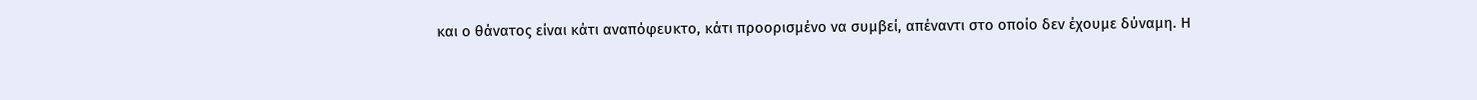και ο θάνατος είναι κάτι αναπόφευκτο, κάτι προορισμένο να συμβεί, απέναντι στο οποίο δεν έχουμε δύναμη. Η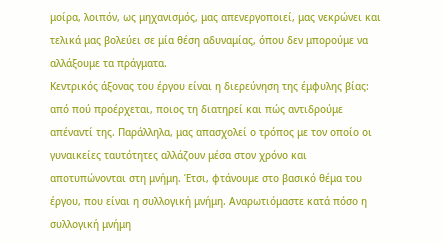μοίρα, λοιπόν, ως μηχανισμός, μας απενεργοποιεί, μας νεκρώνει και τελικά μας βολεύει σε μία θέση αδυναμίας, όπου δεν μπορούμε να αλλάξουμε τα πράγματα.
Κεντρικός άξονας του έργου είναι η διερεύνηση της έμφυλης βίας: από πού προέρχεται, ποιος τη διατηρεί και πώς αντιδρούμε απέναντί της. Παράλληλα, μας απασχολεί ο τρόπος με τον οποίο οι γυναικείες ταυτότητες αλλάζουν μέσα στον χρόνο και αποτυπώνονται στη μνήμη. Έτσι, φτάνουμε στο βασικό θέμα του έργου, που είναι η συλλογική μνήμη. Αναρωτιόμαστε κατά πόσο η συλλογική μνήμη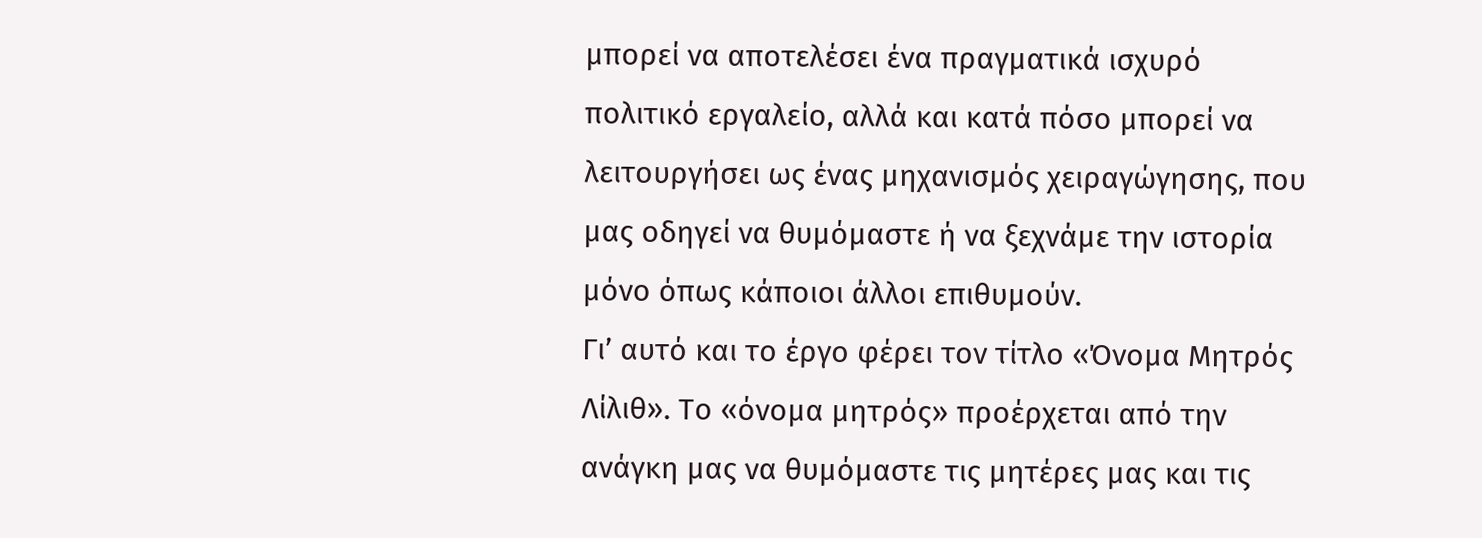μπορεί να αποτελέσει ένα πραγματικά ισχυρό πολιτικό εργαλείο, αλλά και κατά πόσο μπορεί να λειτουργήσει ως ένας μηχανισμός χειραγώγησης, που μας οδηγεί να θυμόμαστε ή να ξεχνάμε την ιστορία μόνο όπως κάποιοι άλλοι επιθυμούν.
Γι’ αυτό και το έργο φέρει τον τίτλο «Όνομα Μητρός Λίλιθ». Το «όνομα μητρός» προέρχεται από την ανάγκη μας να θυμόμαστε τις μητέρες μας και τις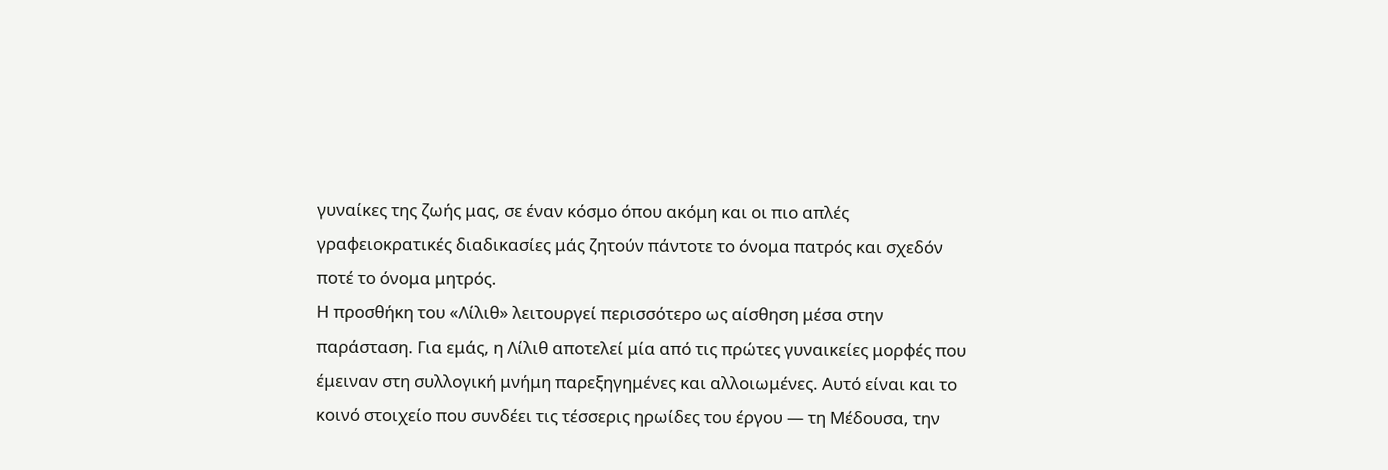γυναίκες της ζωής μας, σε έναν κόσμο όπου ακόμη και οι πιο απλές γραφειοκρατικές διαδικασίες μάς ζητούν πάντοτε το όνομα πατρός και σχεδόν ποτέ το όνομα μητρός.
Η προσθήκη του «Λίλιθ» λειτουργεί περισσότερο ως αίσθηση μέσα στην παράσταση. Για εμάς, η Λίλιθ αποτελεί μία από τις πρώτες γυναικείες μορφές που έμειναν στη συλλογική μνήμη παρεξηγημένες και αλλοιωμένες. Αυτό είναι και το κοινό στοιχείο που συνδέει τις τέσσερις ηρωίδες του έργου — τη Μέδουσα, την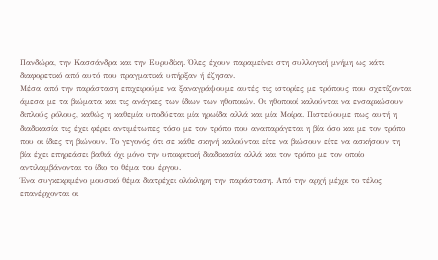Πανδώρα, την Κασσάνδρα και την Ευρυδίκη. Όλες έχουν παραμείνει στη συλλογική μνήμη ως κάτι διαφορετικό από αυτό που πραγματικά υπήρξαν ή έζησαν.
Μέσα από την παράσταση επιχειρούμε να ξαναγράψουμε αυτές τις ιστορίες με τρόπους που σχετίζονται άμεσα με τα βιώματα και τις ανάγκες των ίδιων των ηθοποιών. Οι ηθοποιοί καλούνται να ενσαρκώσουν διπλούς ρόλους, καθώς η καθεμία υποδύεται μία ηρωίδα αλλά και μία Μοίρα. Πιστεύουμε πως αυτή η διαδικασία τις έχει φέρει αντιμέτωπες τόσο με τον τρόπο που αναπαράγεται η βία όσο και με τον τρόπο που οι ίδιες τη βιώνουν. Το γεγονός ότι σε κάθε σκηνή καλούνται είτε να βιώσουν είτε να ασκήσουν τη βία έχει επηρεάσει βαθιά όχι μόνο την υποκριτική διαδικασία αλλά και τον τρόπο με τον οποίο αντιλαμβάνονται το ίδιο το θέμα του έργου.
Ένα συγκεκριμένο μουσικό θέμα διατρέχει ολόκληρη την παράσταση. Από την αρχή μέχρι το τέλος επανέρχονται οι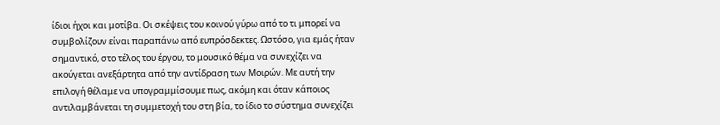ίδιοι ήχοι και μοτίβα. Οι σκέψεις του κοινού γύρω από το τι μπορεί να συμβολίζουν είναι παραπάνω από ευπρόσδεκτες. Ωστόσο, για εμάς ήταν σημαντικό, στο τέλος του έργου, το μουσικό θέμα να συνεχίζει να ακούγεται ανεξάρτητα από την αντίδραση των Μοιρών. Με αυτή την επιλογή θέλαμε να υπογραμμίσουμε πως, ακόμη και όταν κάποιος αντιλαμβάνεται τη συμμετοχή του στη βία, το ίδιο το σύστημα συνεχίζει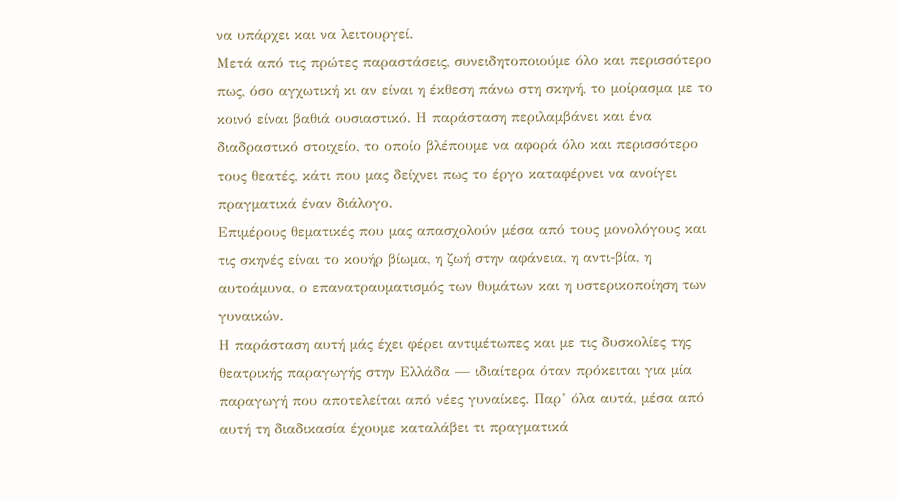να υπάρχει και να λειτουργεί.
Μετά από τις πρώτες παραστάσεις, συνειδητοποιούμε όλο και περισσότερο πως, όσο αγχωτική κι αν είναι η έκθεση πάνω στη σκηνή, το μοίρασμα με το κοινό είναι βαθιά ουσιαστικό. Η παράσταση περιλαμβάνει και ένα διαδραστικό στοιχείο, το οποίο βλέπουμε να αφορά όλο και περισσότερο τους θεατές, κάτι που μας δείχνει πως το έργο καταφέρνει να ανοίγει πραγματικά έναν διάλογο.
Επιμέρους θεματικές που μας απασχολούν μέσα από τους μονολόγους και τις σκηνές είναι το κουήρ βίωμα, η ζωή στην αφάνεια, η αντι-βία, η αυτοάμυνα, ο επανατραυματισμός των θυμάτων και η υστερικοποίηση των γυναικών.
Η παράσταση αυτή μάς έχει φέρει αντιμέτωπες και με τις δυσκολίες της θεατρικής παραγωγής στην Ελλάδα — ιδιαίτερα όταν πρόκειται για μία παραγωγή που αποτελείται από νέες γυναίκες. Παρ’ όλα αυτά, μέσα από αυτή τη διαδικασία έχουμε καταλάβει τι πραγματικά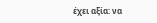έχει αξία: να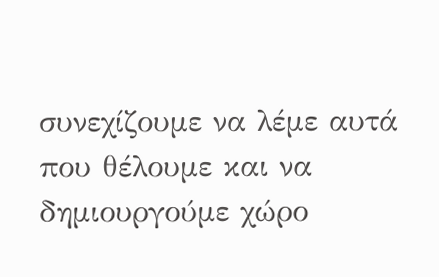συνεχίζουμε να λέμε αυτά που θέλουμε και να δημιουργούμε χώρο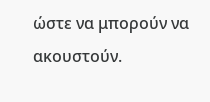ώστε να μπορούν να ακουστούν.